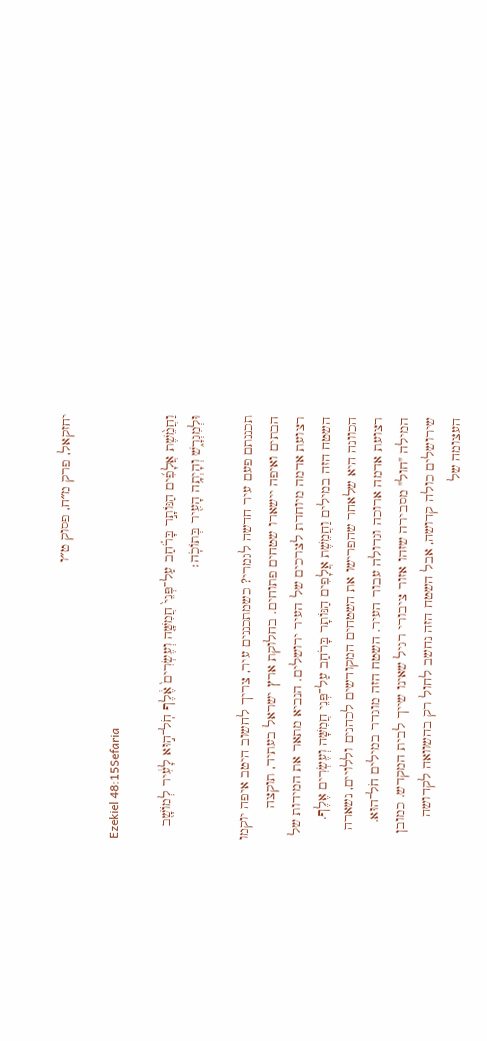יחזקאל, פרק מ״ח, פסוק ט״ו

Ezekiel 48:15Sefaria

וַחֲמֵ֨שֶׁת אֲלָפִ֜ים הַנּוֹתָ֣ר בָּרֹ֗חַב עַל־פְּנֵי֙ חֲמִשָּׁ֤ה וְעֶשְׂרִים֙ אֶ֔לֶף חֹֽל־ה֣וּא לָעִ֔יר לְמוֹשָׁ֖ב וּלְמִגְרָ֑שׁ וְהָיְתָ֥ה הָעִ֖יר בְּתוֹכֹֽה׃

תכננתם פעם עיר חדשה לגמרי? כשמתכננים עיר, צריך לחשוב היטב איפה יוקמו הבתים ואיפה יישארו שטחים פתוחים. בחלוקת ארץ ישראל בעתיד, תוקצה רצועת אדמה מיוחדת לצרכים של העיר ירושלים. הנביא מתאר את המידות של השטח הזה במילים וַחֲמֵשֶׁת אֲלָפִים הַנּוֹתָר בָּרֹחַב עַל־פְּנֵי חֲמִשָּׁה וְעֶשְׂרִים אֶלֶף. הכוונה היא שלאחר שהפרישו את השטחים המקודשים לכהנים וללויים, נשארה רצועת אדמה ארוכה וגדולה עבור העיר. השטח הזה מוגדר במילים חֹל־הוּא. המילה "חול" מסבירה שזהו אזור ציבורי רגיל שאינו שייך לבית המקדש. כמובן שירושלים כולה קדושה, אבל השטח הזה נחשב לחול רק בהשוואה לקדושה העצומה של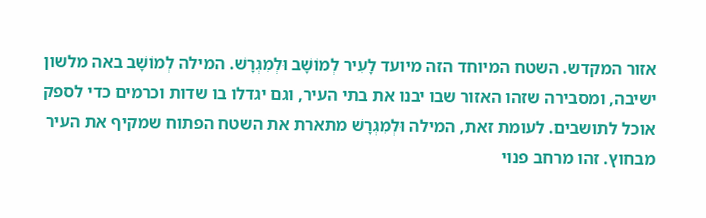אזור המקדש. השטח המיוחד הזה מיועד לָעִיר לְמוֹשָׁב וּלְמִגְרָשׁ. המילה לְמוֹשָׁב באה מלשון ישיבה, ומסבירה שזהו האזור שבו יבנו את בתי העיר, וגם יגדלו בו שדות וכרמים כדי לספק אוכל לתושבים. לעומת זאת, המילה וּלְמִגְרָשׁ מתארת את השטח הפתוח שמקיף את העיר מבחוץ. זהו מרחב פנוי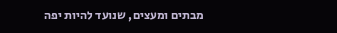מבתים ומעצים, שנועד להיות יפה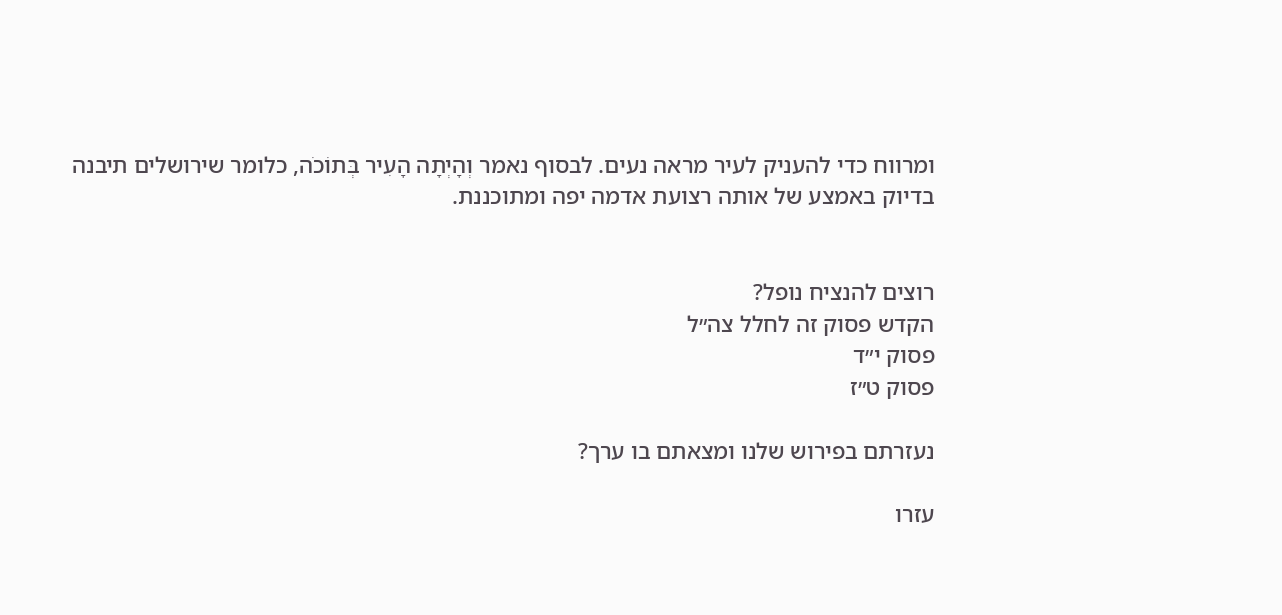ומרווח כדי להעניק לעיר מראה נעים. לבסוף נאמר וְהָיְתָה הָעִיר בְּתוֹכֹה, כלומר שירושלים תיבנה בדיוק באמצע של אותה רצועת אדמה יפה ומתוכננת.


רוצים להנציח נופל?
הקדש פסוק זה לחלל צה״ל
פסוק י״ד
פסוק ט״ז

נעזרתם בפירוש שלנו ומצאתם בו ערך?

עזרו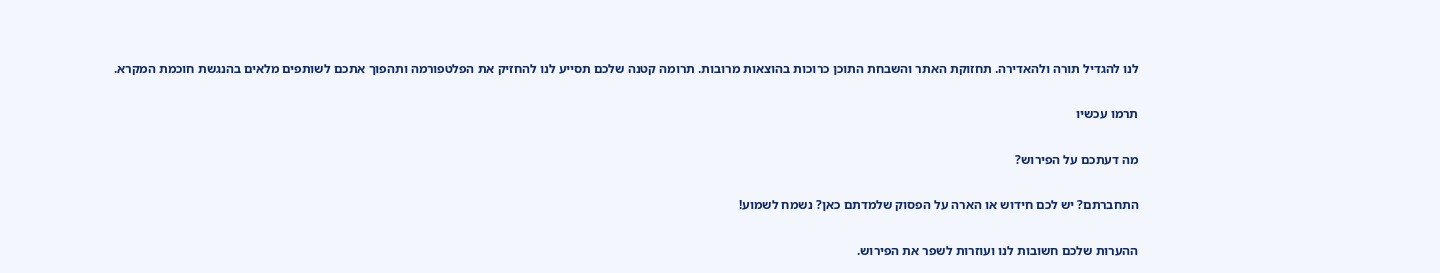לנו להגדיל תורה ולהאדירה. תחזוקת האתר והשבחת התוכן כרוכות בהוצאות מרובות. תרומה קטנה שלכם תסייע לנו להחזיק את הפלטפורמה ותהפוך אתכם לשותפים מלאים בהנגשת חוכמת המקרא.

תרמו עכשיו

מה דעתכם על הפירוש?

התחברתם? יש לכם חידוש או הארה על הפסוק שלמדתם כאן? נשמח לשמוע!

ההערות שלכם חשובות לנו ועוזרות לשפר את הפירוש.